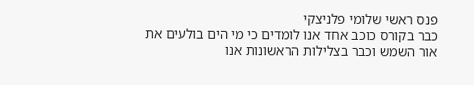פנס ראשי שלומי פלניצקי
כבר בקורס כוכב אחד אנו לומדים כי מי הים בולעים את אור השמש וכבר בצלילות הראשונות אנו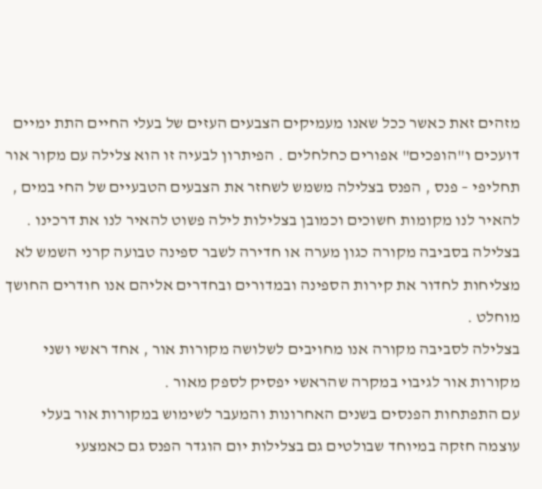מזהים זאת כאשר ככל שאנו מעמיקים הצבעים העזים של בעלי החיים התת ימיים דועכים ו"הופכים" אפורים כחלחלים . הפיתרון לבעיה זו הוא צלילה עם מקור אור תחליפי – פנס , הפנס בצלילה משמש לשחזר את הצבעים הטבעיים של החי במים , להאיר לנו מקומות חשוכים וכמובן בצלילות לילה פשוט להאיר לנו את דרכינו .
בצלילה בסביבה מקורה כגון מערה או חדירה לשבר ספינה טבועה קרני השמש לא מצליחות לחדור את קירות הספינה ובמדורים ובחדרים אליהם אנו חודרים החושך מוחלט .
בצלילה לסביבה מקורה אנו מחויבים לשלושה מקורות אור , אחד ראשי ושני מקורות אור לגיבוי במקרה שהראשי יפסיק לספק מאור .
עם התפתחות הפנסים בשנים האחרונות והמעבר לשימוש במקורות אור בעלי עוצמה חזקה במיוחד שבולטים גם בצלילות יום הוגדר הפנס גם כאמצעי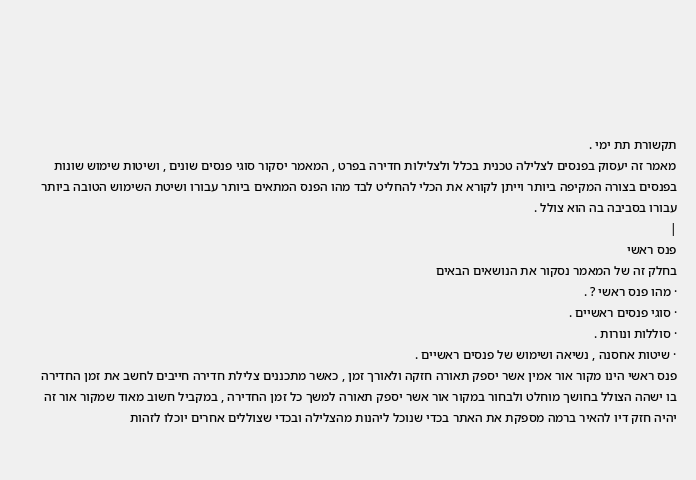תקשורת תת ימי .
מאמר זה יעסוק בפנסים לצלילה טכנית בכלל ולצלילות חדירה בפרט , המאמר יסקור סוגי פנסים שונים , ושיטות שימוש שונות בפנסים בצורה המקיפה ביותר וייתן לקורא את הכלי להחליט לבד מהו הפנס המתאים ביותר עבורו ושיטת השימוש הטובה ביותר עבורו בסביבה בה הוא צולל .
|
פנס ראשי
בחלק זה של המאמר נסקור את הנושאים הבאים
· מהו פנס ראשי ? .
· סוגי פנסים ראשיים .
· סוללות ונורות .
· שיטות אחסנה , נשיאה ושימוש של פנסים ראשיים .
פנס ראשי הינו מקור אור אמין אשר יספק תאורה חזקה ולאורך זמן , כאשר מתכננים צלילת חדירה חייבים לחשב את זמן החדירה בו ישהה הצולל בחושך מוחלט ולבחור במקור אור אשר יספק תאורה למשך כל זמן החדירה , במקביל חשוב מאוד שמקור אור זה יהיה חזק דיו להאיר ברמה מספקת את האתר בכדי שנוכל ליהנות מהצלילה ובכדי שצוללים אחרים יוכלו לזהות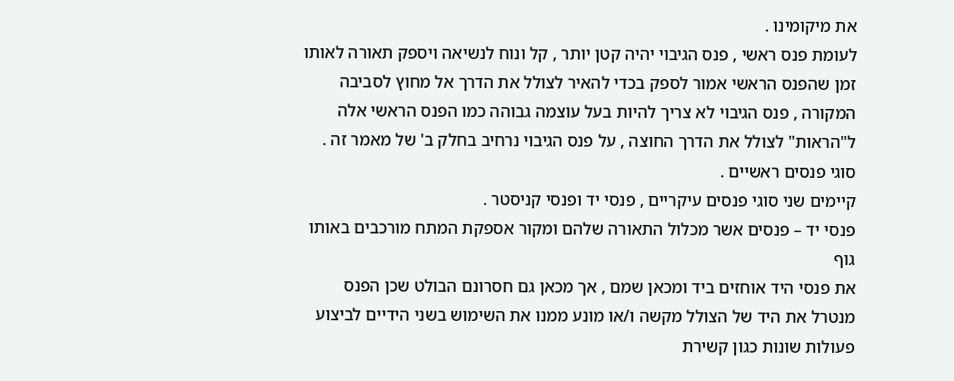את מיקומינו .
לעומת פנס ראשי , פנס הגיבוי יהיה קטן יותר , קל ונוח לנשיאה ויספק תאורה לאותו זמן שהפנס הראשי אמור לספק בכדי להאיר לצולל את הדרך אל מחוץ לסביבה המקורה , פנס הגיבוי לא צריך להיות בעל עוצמה גבוהה כמו הפנס הראשי אלה ל"הראות" לצולל את הדרך החוצה , על פנס הגיבוי נרחיב בחלק ב' של מאמר זה .
סוגי פנסים ראשיים .
קיימים שני סוגי פנסים עיקריים , פנסי יד ופנסי קניסטר .
פנסי יד – פנסים אשר מכלול התאורה שלהם ומקור אספקת המתח מורכבים באותו גוף
את פנסי היד אוחזים ביד ומכאן שמם , אך מכאן גם חסרונם הבולט שכן הפנס מנטרל את היד של הצולל מקשה ו/או מונע ממנו את השימוש בשני הידיים לביצוע פעולות שונות כגון קשירת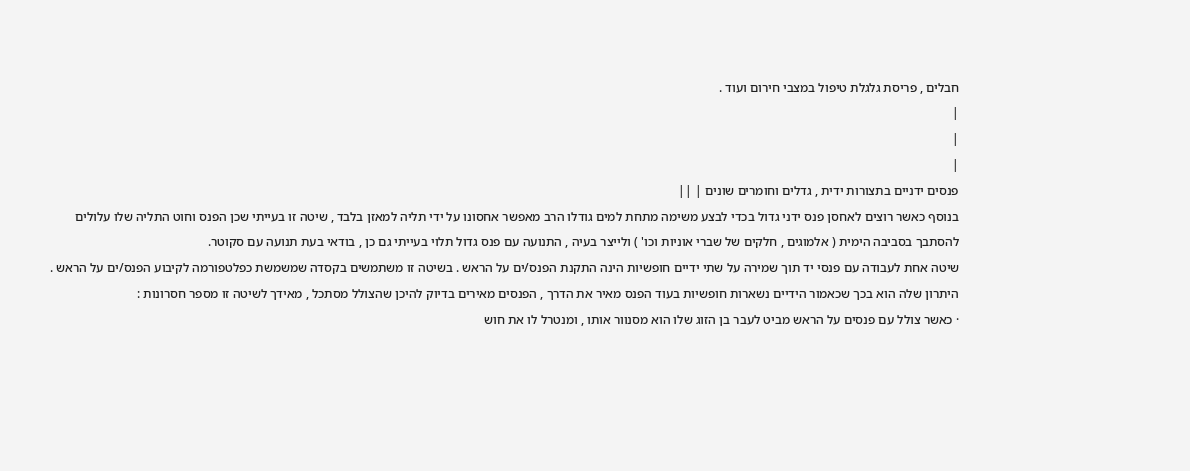חבלים , פריסת גלגלת טיפול במצבי חירום ועוד .
|
|
|
פנסים ידניים בתצורות ידית , גדלים וחומרים שונים | ||
בנוסף כאשר רוצים לאחסן פנס ידני גדול בכדי לבצע משימה מתחת למים גודלו הרב מאפשר אחסונו על ידי תליה למאזן בלבד , שיטה זו בעייתי שכן הפנס וחוט התליה שלו עלולים להסתבך בסביבה הימית ( אלמוגים , חלקים של שברי אוניות וכו' ) ולייצר בעיה , התנועה עם פנס גדול תלוי בעייתי גם כן , בודאי בעת תנועה עם סקוטר.
שיטה אחת לעבודה עם פנסי יד תוך שמירה על שתי ידיים חופשיות הינה התקנת הפנס/ים על הראש . בשיטה זו משתמשים בקסדה שמשמשת כפלטפורמה לקיבוע הפנס/ים על הראש .
היתרון שלה הוא בכך שכאמור הידיים נשארות חופשיות בעוד הפנס מאיר את הדרך , הפנסים מאירים בדיוק להיכן שהצולל מסתכל , מאידך לשיטה זו מספר חסרונות :
· כאשר צולל עם פנסים על הראש מביט לעבר בן הזוג שלו הוא מסנוור אותו , ומנטרל לו את חוש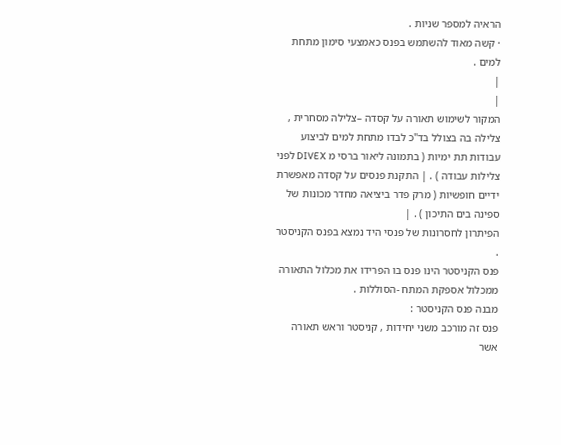הראיה למספר שניות .
· קשה מאוד להשתמש בפנס כאמצעי סימון מתחת למים .
|
|
המקור לשימוש תאורה על קסדה –צלילה מסחרית , צלילה בה בצולל בד"כ לבדו מתחת למים לביצוע עבודות תת ימיות ( בתמונה ליאור ברסי מ DIVEX לפני צלילות עבודה ) . | התקנת פנסים על קסדה מאפשרת ידיים חופשיות ( מרק פדר ביציאה מחדר מכונות של ספינה בים התיכון ) . |
הפיתרון לחסרונות של פנסי היד נמצא בפנס הקניסטר .
פנס הקניסטר הינו פנס בו הפרידו את מכלול התאורה ממכלול אספקת המתח -הסוללות .
מבנה פנס הקניסטר :
פנס זה מורכב משני יחידות , קניסטר וראש תאורה אשר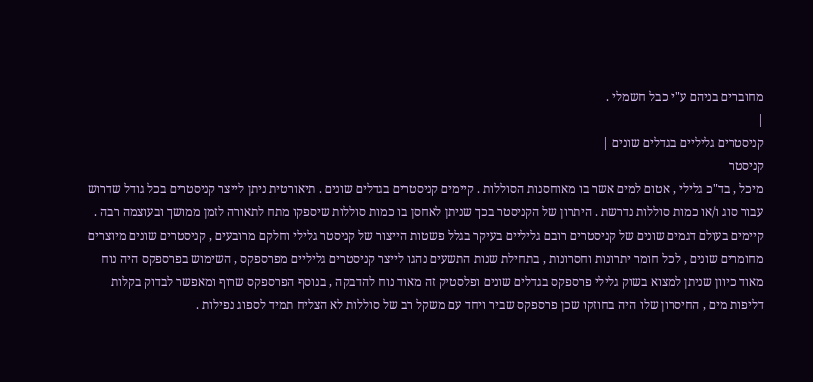מחוברים בניהם ע"י כבל חשמלי .
|
קניסטרים גליליים בגדלים שונים |
קניסטר
מיכל , בד"כ גלילי , אטום למים אשר בו מאוחסנות הסוללות . קיימים קניסטרים בגדלים שונים . תיאורטית ניתן לייצר קניסטרים בכל גודל שדרוש עבור סוג ו/או כמות סוללות נדרשת . היתרון של הקניסטר בכך שניתן לאחסן בו כמות סוללות שיספקו מתח לתאורה לזמן ממושך ובעוצמה רבה .
קיימים בעולם דגמים שונים של קניסטרים רובם גליליים בעיקר בגלל פשטות הייצור של קניסטר גלילי וחלקם מרובעים , קניסטרים שונים מיוצרים מחומרים שונים , לכל חומר יתרונות וחסרונות , בתחילת שנות התשעים נהגו לייצר קניסטרים גליליים מפרספקס , השימוש בפרספקס היה נוח מאוד כיוון שניתן למצוא בשוק גלילי פרספקס בגדלים שונים ופלסטיק זה מאוד נוח להדבקה , בנוסף הפרספקס שרוף ומאפשר לבדוק בקלות דליפות מים , החיסרון שלו היה בחוזקו שכן פרספקס שביר ויחד עם משקל רב של סוללות לא הצליח תמיד לספוג נפילות .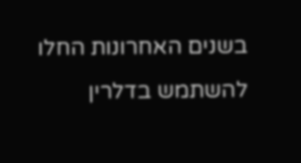בשנים האחרונות החלו להשתמש בדלרין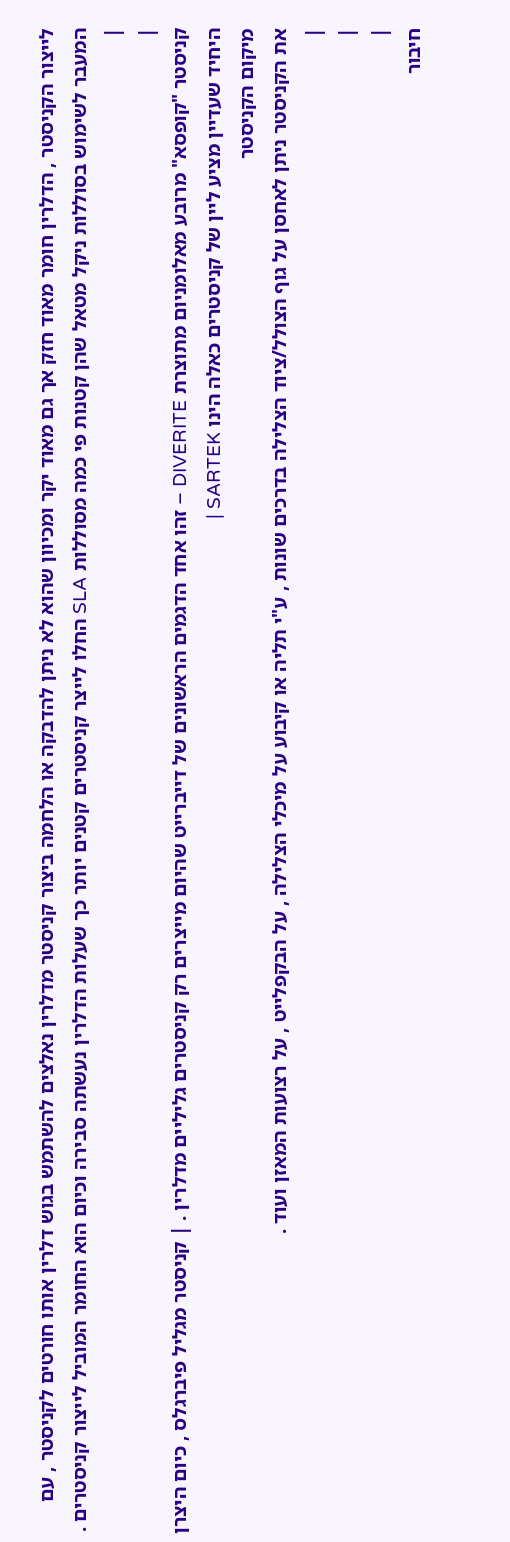לייצור הקניסטר , הדלרין חומר מאוד חזק אך גם מאוד יקר ומכיוון שהוא לא ניתן להדבקה או הלחמה ביצור קניסטר מדלרין נאלצים להשתמש בגוש דלרין אותו חורטים לקניסטר , עם המעבר לשימוש בסוללות ניקל מטאל שהן קטנות פי כמה מסוללות SLA החלו לייצר קניסטרים קטנים יותר כך שעלות הדלרין נעשתה סבירה וכיום הוא החומר המוביל לייצור קניסטרים .
|
|
קניסטר "קופסא" מרובע מאלומניום מתוצרת DIVERITE – זהו אחד הדגמים הראשונים של דייברייט שהיום מייצרים רק קניסטרים גליליים מדלרין . | קניסטר מגליל פיברגלס , כיום היצרן היחיד שעדיין מציע ליין של קניסטרים כאלה הינו SARTEK |
מיקום הקניסטר
את הקניסטר ניתן לאחסן על גוף הצולל/ציוד הצלילה בדרכים שונות , ע"י תליה או קיבוע על מיכלי הצלילה , על הבקפלייט , על רצועות המאזן ועוד .
|
|
|
חיבור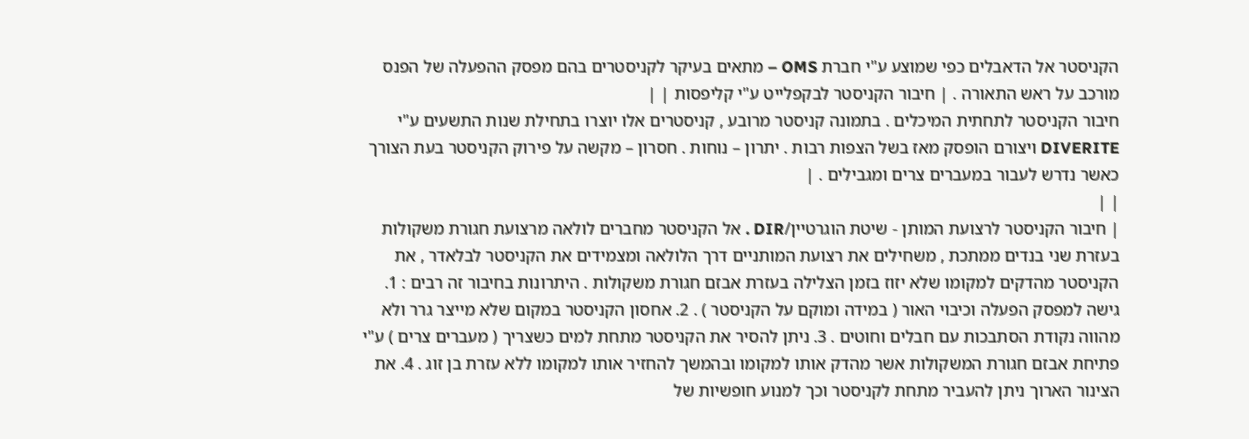הקניסטר אל הדאבלים כפי שמוצע ע"י חברת OMS – מתאים בעיקר לקניסטרים בהם מפסק ההפעלה של הפנס מורכב על ראש התאורה . | חיבור הקניסטר לבקפלייט ע"י קליפסות | |
חיבור הקניסטר לתחתית המיכלים . בתמונה קניסטר מרובע , קניסטרים אלו יוצרו בתחילת שנות התשעים ע"י DIVERITE ויצורם הופסק מאז בשל הצפות רבות . יתרון – נוחות . חסרון – מקשה על פירוק הקניסטר בעת הצורך כאשר נדרש לעבור במעברים צרים ומגבילים . |
| |
| חיבור הקניסטר לרצועת המותן - שיטת הוגרטיין/DIR . אל הקניסטר מחברים לולאה מרצועת חגורת משקולות בעזרת שני בנדים ממתכת , משחילים את רצועת המותניים דרך הלולאה ומצמידים את הקניסטר לבלאדר , את הקניסטר מהדקים למקומו שלא יזוז בזמן הצלילה בעזרת אבזם חגורת משקולות . היתרונות בחיבור זה רבים : 1. גישה למפסק הפעלה וכיבוי האור ( במידה ומוקם על הקניסטר ) . 2. אחסון הקניסטר במקום שלא מייצר גרר ולא מהווה נקודת הסתבכות עם חבלים וחוטים . 3. ניתן להסיר את הקניסטר מתחת למים כשצריך ( מעברים צרים ) ע"י פתיחת אבזם חגורת המשקולות אשר מהדק אותו למקומו ובהמשך להחזיר אותו למקומו ללא עזרת בן זוג . 4. את הצינור הארוך ניתן להעביר מתחת לקניסטר וכך למנוע חופשיות של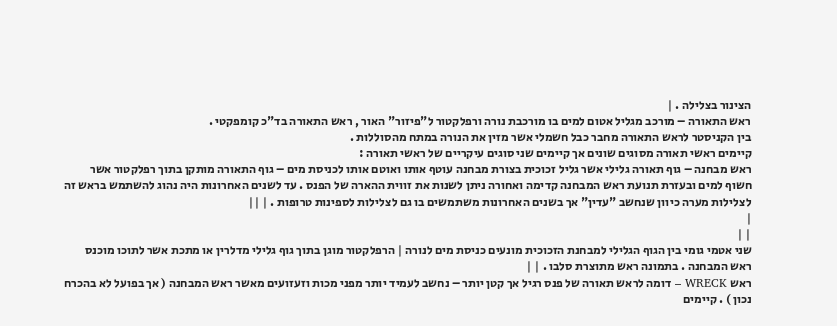הצינור בצלילה . |
ראש התאורה – מורכב מגליל אטום למים בו מורכבת נורה ורפלקטור ל"פיזור" האור , ראש התאורה בד"כ קומפקטי .
בין הקניסטר לראש התאורה מחבר כבל חשמלי אשר מזין את הנורה במתח מהסוללות .
קיימים ראשי תאורה מסוגים שונים אך קיימים שני סוגים עיקריים של ראשי תאורה :
ראש מבחנה – גוף תאורה גלילי אשר גליל זכוכית בצורת מבחנה עוטף אותו ואוטם אותו לכניסת מים – גוף התאורה מותקן בתוך רפלקטור אשר חשוף למים ובעזרת תנועת ראש המבחנה קדימה ואחורה ניתן לשנות את זווית ההארה של הפנס . עד לשנים האחרונות היה נהוג להשתמש בראש זה לצלילות מערה כיוון שנחשב "עדין" אך בשנים האחרונות משתמשים בו גם לצלילות לספינות טרופות . | ||
|
| |
שני אטמי גומי בין הגוף הגלילי למבחנת הזכוכית מונעים כניסת מים לנורה | הרפלקטור מוגן בתוך גוף גלילי מדלרין או מתכת אשר לתוכו מוכנס ראש המבחנה . בתמונה ראש מתוצרת סלבו . | |
ראש WRECK – דומה לראש תאורה של פנס רגיל אך קטן יותר – נחשב לעמיד יותר מפני מכות וזעזועים מאשר ראש המבחנה ( אך בפועל לא בהכרח נכון ) . קיימים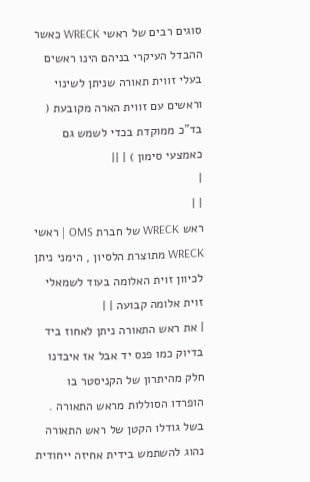סוגים רבים של ראשי WRECK כאשר ההבדל העיקרי בניהם הינו ראשים בעלי זווית תאורה שניתן לשינוי וראשים עם זווית הארה מקובעת ( בד"כ ממוקדת בכדי לשמש גם כאמצעי סימון ) | ||
|
| |
ראש WRECK של חברת OMS | ראשי WRECK מתוצרת הלסיון , הימני ניתן לכיוון זוית האלומה בעוד לשמאלי זוית אלומה קבועה | |
| את ראש התאורה ניתן לאחוז ביד בדיוק כמו פנס יד אבל אז איבדנו חלק מהיתרון של הקניסטר בו הופרדו הסוללות מראש התאורה . בשל גודלו הקטן של ראש התאורה נהוג להשתמש בידית אחיזה ייחודית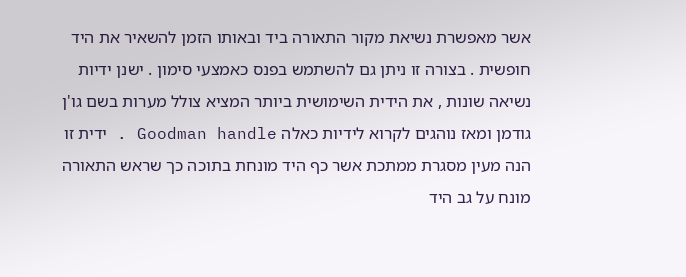אשר מאפשרת נשיאת מקור התאורה ביד ובאותו הזמן להשאיר את היד חופשית . בצורה זו ניתן גם להשתמש בפנס כאמצעי סימון . ישנן ידיות נשיאה שונות , את הידית השימושית ביותר המציא צולל מערות בשם גו'ן גודמן ומאז נוהגים לקרוא לידיות כאלה Goodman handle . ידית זו הנה מעין מסגרת ממתכת אשר כף היד מונחת בתוכה כך שראש התאורה מונח על גב היד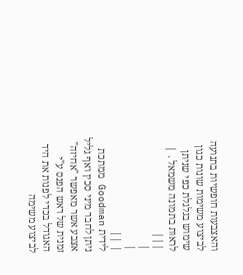והאצבעות חופשיות בתנועה לביצוע משימות שונות כגון שימוש בגלגלת כפי שניתן לראות בתמונה משמאל . | |||
|
|
| ||
לידית Goodman ממתכת ניתן לחבר מיני סכין ואף גליל אצבע אשר מאפשר "אחיזה" זמנית של ראש הפנס ע"י האגודל בכדי לפנות את היד לביצוע משימה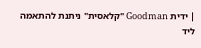| ידית Goodman "קלאסית" ניתנת להתאמה ליד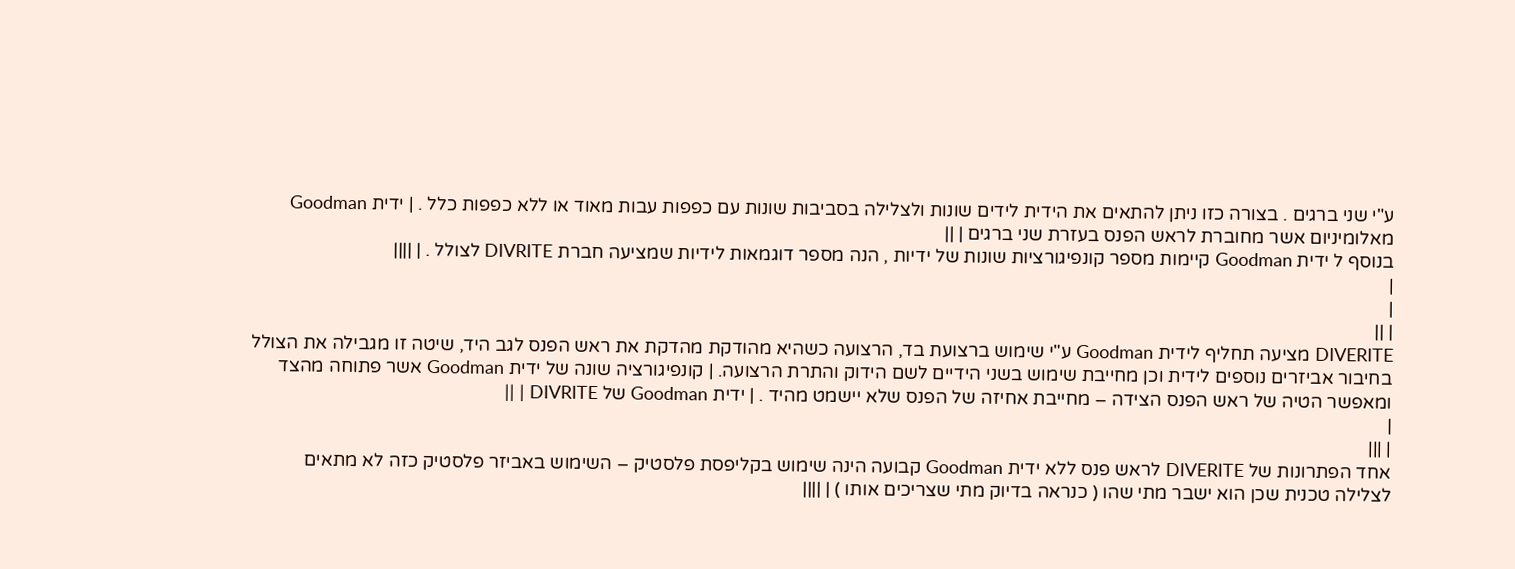ע"י שני ברגים . בצורה כזו ניתן להתאים את הידית לידים שונות ולצלילה בסביבות שונות עם כפפות עבות מאוד או ללא כפפות כלל . | ידית Goodman מאלומיניום אשר מחוברת לראש הפנס בעזרת שני ברגים | ||
בנוסף ל ידית Goodman קיימות מספר קונפיגורציות שונות של ידיות , הנה מספר דוגמאות לידיות שמציעה חברת DIVRITE לצולל . | ||||
|
|
| ||
DIVERITE מציעה תחליף לידית Goodman ע"י שימוש ברצועת בד, הרצועה כשהיא מהודקת מהדקת את ראש הפנס לגב היד, שיטה זו מגבילה את הצולל בחיבור אביזרים נוספים לידית וכן מחייבת שימוש בשני הידיים לשם הידוק והתרת הרצועה. | קונפיגורציה שונה של ידית Goodman אשר פתוחה מהצד ומאפשר הטיה של ראש הפנס הצידה – מחייבת אחיזה של הפנס שלא יישמט מהיד . | ידית Goodman של DIVRITE | ||
|
| |||
אחד הפתרונות של DIVERITE לראש פנס ללא ידית Goodman קבועה הינה שימוש בקליפסת פלסטיק – השימוש באביזר פלסטיק כזה לא מתאים לצלילה טכנית שכן הוא ישבר מתי שהו ( כנראה בדיוק מתי שצריכים אותו ) | ||||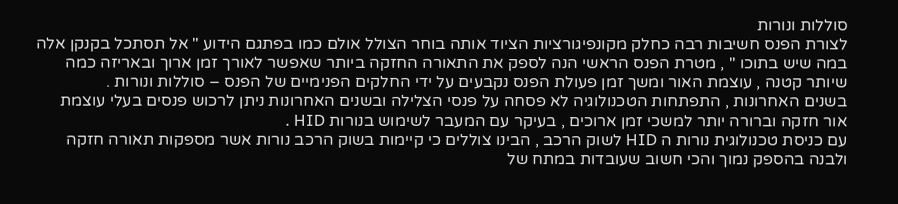סוללות ונורות
לצורת הפנס חשיבות רבה כחלק מקונפיגורציות הציוד אותה בוחר הצולל אולם כמו בפתגם הידוע " אל תסתכל בקנקן אלה במה שיש בתוכו " , מטרת הפנס הראשי הנה לספק את התאורה החזקה ביותר שאפשר לאורך זמן ארוך ובאריזה כמה שיותר קטנה , עוצמת האור ומשך זמן פעולת הפנס נקבעים על ידי החלקים הפנימיים של הפנס – סוללות ונורות .
בשנים האחרונות , התפתחות הטכנולוגיה לא פסחה על פנסי הצלילה ובשנים האחרונות ניתן לרכוש פנסים בעלי עוצמת אור חזקה וברורה יותר למשכי זמן ארוכים , בעיקר עם המעבר לשימוש בנורות HID .
עם כניסת טכנולוגית נורות ה HID לשוק הרכב , הבינו צוללים כי קיימות בשוק הרכב נורות אשר מספקות תאורה חזקה ולבנה בהספק נמוך והכי חשוב שעובדות במתח של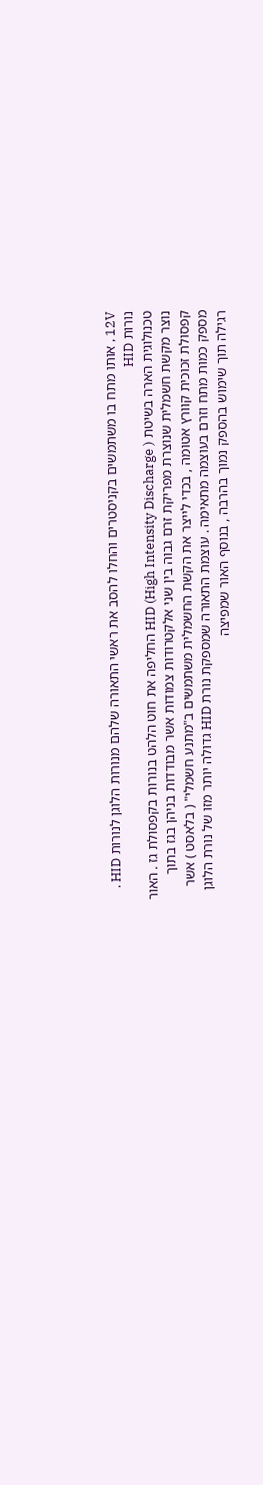12V , אותו מתח בו משתמשים בקניסטרים והחלו להסב את ראשי התאורה שלהם מנורות הלוגן לנורות HID .
נורות HID
טכנולוגית הארה בשיטת HID (High Intensity Discharge ) החליפה את חוט הלהט בנורות בקפסולת גז . האור נוצר מקשת חשמלית שנוצרת מפריקת זרם גבוה בין שני אלקטרודות צמודות אשר מבודדות בניהן בגז בתוך קפסולת זכוכית קוורץ אטומה , בכדי לייצר את הקשת החשמלית משתמשים ב"מתנע חשמלי" ( בלאסט ) אשר מספק כמות מתח וזרם בעוצמה מתאימה . עוצמת התאורה שמספקת נורת HID גדולה יותר מזו של נורת הלוגן רגילה תוך שימוש בהספק נמוך בהרבה , בנוסף האור שמפיצה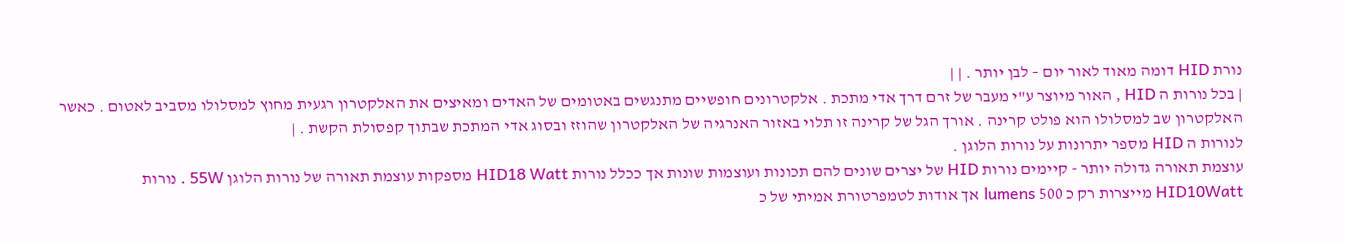נורת HID דומה מאוד לאור יום – לבן יותר . | |
| בכל נורות ה HID , האור מיוצר ע"י מעבר של זרם דרך אדי מתכת . אלקטרונים חופשיים מתנגשים באטומים של האדים ומאיצים את האלקטרון רגעית מחוץ למסלולו מסביב לאטום . כאשר האלקטרון שב למסלולו הוא פולט קרינה . אורך הגל של קרינה זו תלוי באזור האנרגיה של האלקטרון שהוזז ובסוג אדי המתכת שבתוך קפסולת הקשת . |
לנורות ה HID מספר יתרונות על נורות הלוגן .
עוצמת תאורה גדולה יותר - קיימים נורות HID של יצרים שונים להם תכונות ועוצמות שונות אך ככלל נורות HID18 Watt מספקות עוצמת תאורה של נורות הלוגן 55W . נורות HID10Watt מייצרות רק כ 500 lumens אך אודות לטמפרטורת אמיתי של כ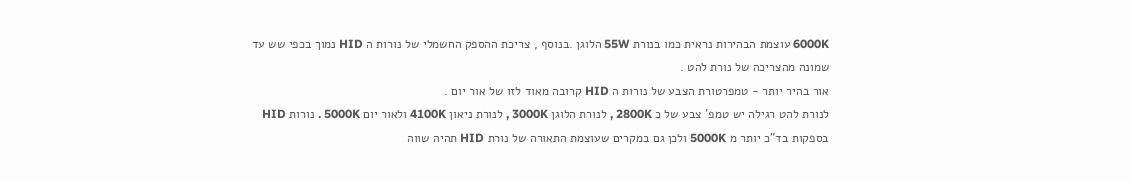6000K עוצמת הבהירות נראית כמו בנורת 55W הלוגן .בנוסף , צריכת ההספק החשמלי של נורות ה HID נמוך בכפי שש עד שמונה מהצריכה של נורת להט .
אור בהיר יותר - טמפרטורת הצבע של נורות ה HID קרובה מאוד לזו של אור יום .
לנורת להט רגילה יש טמפ' צבע של כ 2800K , לנורת הלוגן 3000K , לנורת ניאון 4100K ולאור יום 5000K . נורות HID בספקות בד"כ יותר מ 5000K ולכן גם במקרים שעוצמת התאורה של נורת HID תהיה שווה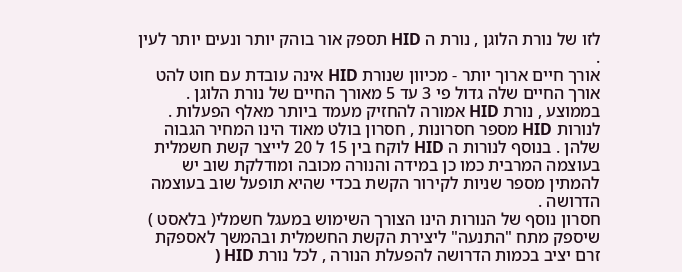לזו של נורת הלוגן , נורת ה HID תספק אור בוהק יותר ונעים יותר לעין .
אורך חיים ארוך יותר - מכיוון שנורת HID אינה עובדת עם חוט להט אורך החיים שלה גדול פי 3 עד 5 מאורך החיים של נורת הלוגן . בממוצע , נורת HID אמורה להחזיק מעמד ביותר מאלף הפעלות .
לנורות HID מספר חסרונות , חסרון בולט מאוד הינו המחיר הגבוה שלהן . בנוסף לנורות ה HID לוקח בין 15 ל 20 לייצר קשת חשמלית בעוצמה המרבית כמו כן במידה והנורה מכובה ומודלקת שוב יש להמתין מספר שניות לקירור הקשת בכדי שהיא תופעל שוב בעוצמה הדרושה .
חסרון נוסף של הנורות הינו הצורך השימוש במעגל חשמלי( בלאסט ) שיספק מתח "התנעה" ליצירת הקשת החשמלית ובהמשך לאספקת זרם יציב בכמות הדרושה להפעלת הנורה , לכל נורת HID (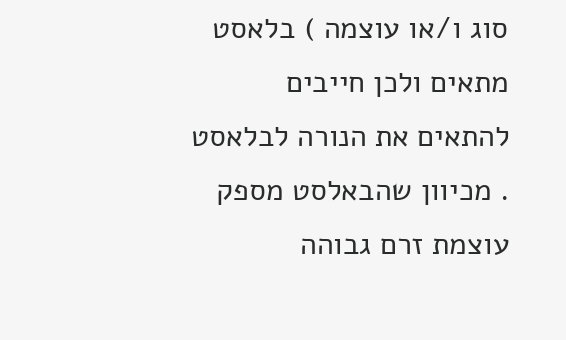סוג ו/או עוצמה ) בלאסט מתאים ולכן חייבים להתאים את הנורה לבלאסט . מכיוון שהבאלסט מספק עוצמת זרם גבוהה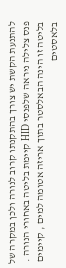להתנעת הקשת יש צורך בהתקנתו קרוב לנורה ולכן במקרה של פנס צלילה ניראה שלפנסי HID קיימת בליטה באחורי הנורה . בליטה זו הינה הבאלסטר בתוך אריזה אטומה למים , קיימים בלאסטים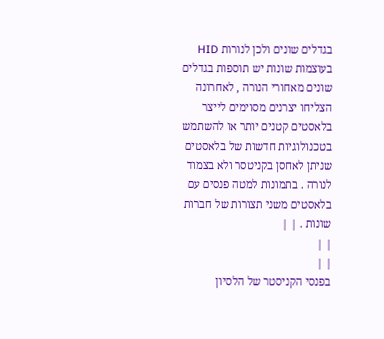בגדלים שונים ולכן לנורות HID בעוצמות שונות יש תוספות בגדלים שונים מאחורי הנורה , לאחרונה הצליחו יצרנים מסוימים לייצר בלאסטים קטנים יותר או להשתמש בטכנולוגיות חדשות של בלאסטים שניתן לאחסן בקניטסר ולא בצמוד לנורה . בתמונות למטה פנסים עם בלאסטים משני תצורות של חברות שונות . | |
| |
| |
בפנסי הקניסטר של הלסיון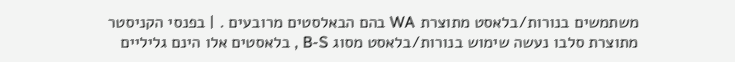משתמשים בנורות/בלאסט מתוצרת WA בהם הבאלסטים מרובעים . | בפנסי הקניסטר מתוצרת סלבו נעשה שימוש בנורות/בלאסט מסוג B-S , בלאסטים אלו הינם גליליים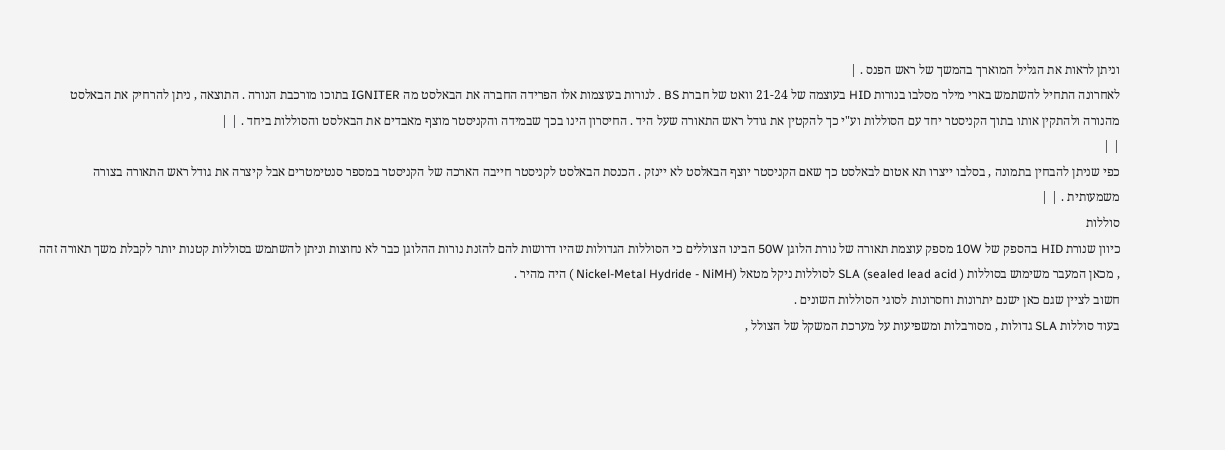וניתן לראות את הגליל המוארך בהמשך של ראש הפנס . |
לאחרונה התחיל להשתמש בארי מילר מסלבו בנורות HID בעוצמה של 21-24 וואט של חברת BS . לנורות בעוצמות אלו הפרידה החברה את הבאלסט מה IGNITER בתוכו מורכבת הנורה . התוצאה , ניתן להרחיק את הבאלסט מהנורה ולהתקין אותו בתוך הקניסטר יחד עם הסוללות וע"י כך להקטין את גודל ראש התאורה שעל היד . החיסרון הינו בכך שבמידה והקניסטר מוצף מאבדים את הבאלסט והסוללות ביחד . | |
| |
כפי שניתן להבחין בתמונה , בסלבו ייצרו תא אטום לבאלסט כך שאם הקניסטר יוצף הבאלסט לא יינזק . הכנסת הבאלסט לקניסטר חייבה הארכה של הקניסטר במספר סנטימטרים אבל קיצרה את גודל ראש התאורה בצורה משמעותית . | |
סוללות
כיוון שנורת HID בהספק של 10W מספק עוצמת תאורה של נורת הלוגן 50W הבינו הצוללים כי הסוללות הגדולות שהיו דרושות להם להזנת נורות ההלוגן כבר לא נחוצות וניתן להשתמש בסוללות קטנות יותר לקבלת משך תאורה זהה , מכאן המעבר משימוש בסוללות SLA (sealed lead acid ) לסוללות ניקל מטאל (Nickel-Metal Hydride - NiMH ) היה מהיר .
חשוב לציין שגם כאן ישנם יתרונות וחסרונות לסוגי הסוללות השונים .
בעוד סוללות SLA גדולות , מסורבלות ומשפיעות על מערכת המשקל של הצולל ,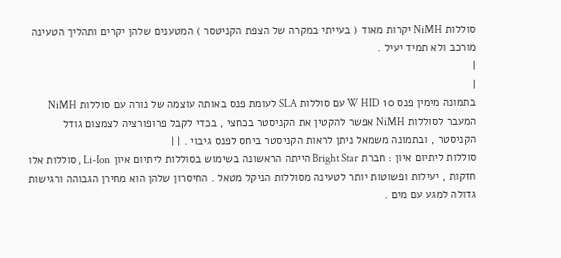סוללות NiMH יקרות מאוד ( בעייתי במקרה של הצפת הקניטסר ) המטענים שלהן יקרים ותהליך הטעינה מורכב ולא תמיד יעיל .
|
|
בתמונה מימין פנס 10 W HID עם סוללות SLA לעומת פנס באותה עוצמה של נורה עם סוללות NiMH המעבר לסוללות NiMH אפשר להקטין את הקניסטר בכחצי , בכדי לקבל פרופורציה לצמצום גודל הקניסטר , ובתמונה משמאל ניתן לראות הקניסטר ביחס לפנס גיבוי . | |
סוללות ליתיום איון : חברת Bright Star הייתה הראשונה בשימוש בסוללות ליתיום איון Li-Ion , סוללות אלו חזקות , יעילות ופשוטות יותר לטעינה מסוללות הניקל מטאל . החיסרון שלהן הוא מחירן הגבוהה ורגישות גדולה למגע עם מים .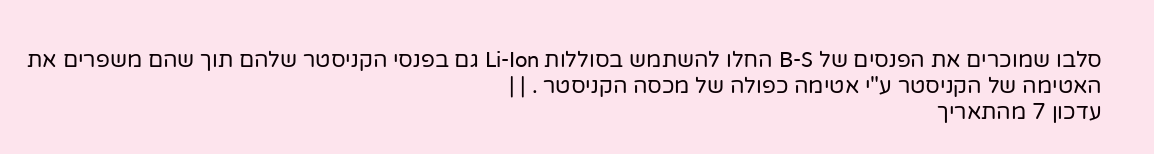סלבו שמוכרים את הפנסים של B-S החלו להשתמש בסוללות Li-Ion גם בפנסי הקניסטר שלהם תוך שהם משפרים את האטימה של הקניסטר ע"י אטימה כפולה של מכסה הקניסטר . | |
עדכון 7 מהתאריך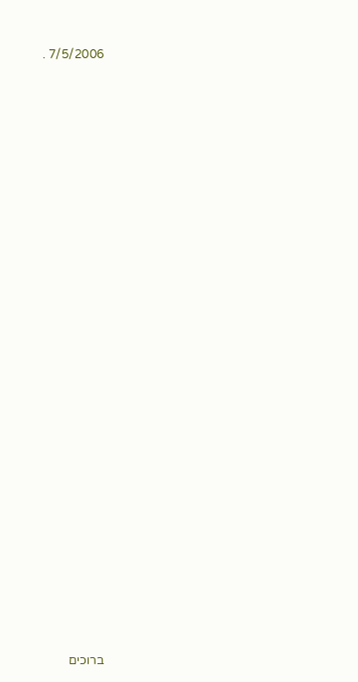7/5/2006 .




































ברוכים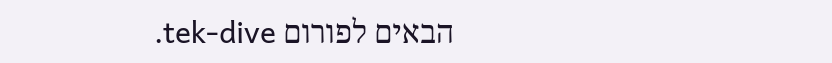הבאים לפורום tek-dive.